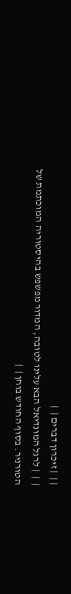| |  | זיכרון דברים |  |
|  |  | לרגל המונדיאל הבא עלינו לטובה, המדור מפשפש בהיסטוריה המוכתמת של
הטורניר. בסוף החודש בוחן |  |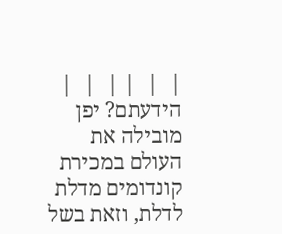|  |  | |  |  | הידעתם? יפן מובילה את העולם במכירת קונדומים מדלת לדלת, וזאת בשל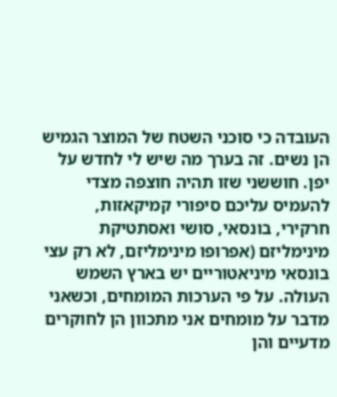העובדה כי סוכני השטח של המוצר הגמיש הן נשים. זה בערך מה שיש לי לחדש על יפן. חוששני שזו תהיה חוצפה מצדי להעמיס עליכם סיפורי קמיקאזות, חרקירי, בונסאי, סושי ואסתטיקת מינימליזם (אפרופו מינימליזם, לא רק עצי בונסאי מיניאטוריים יש בארץ השמש העולה. על פי הערכות המומחים, וכשאני מדבר על מומחים אני מתכוון הן לחוקרים מדעיים והן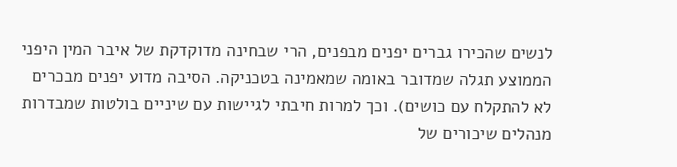לנשים שהכירו גברים יפנים מבפנים, הרי שבחינה מדוקדקת של איבר המין היפני הממוצע תגלה שמדובר באומה שמאמינה בטכניקה. הסיבה מדוע יפנים מבכרים לא להתקלח עם כושים). וכך למרות חיבתי לגיישות עם שיניים בולטות שמבדרות מנהלים שיכורים של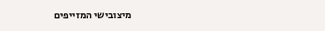מיצובישי המזייפים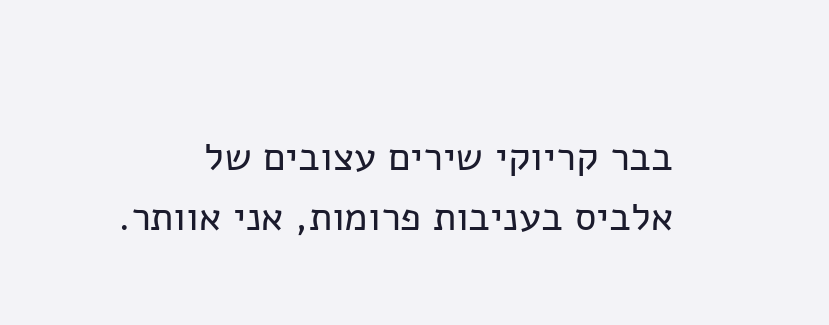בבר קריוקי שירים עצובים של אלביס בעניבות פרומות, אני אוותר.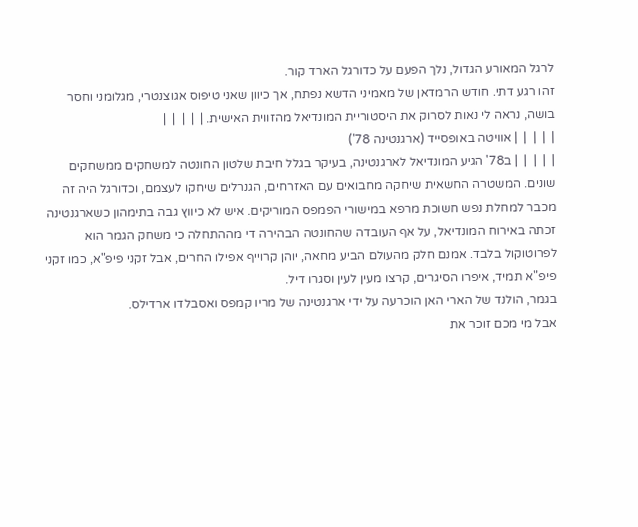לרגל המאורע הגדול, נלך הפעם על כדורגל הארד קור.
זהו רגע דתי. חודש הרמדאן של מאמיני הדשא נפתח, אך כיוון שאני טיפוס אגוצנטרי, מגלומני וחסר בושה, נראה לי נאות לסרוק את היסטוריית המונדיאל מהזווית האישית. |  |  |  |  |
|  |  |  |  | אוויטה באופסייד (ארגנטינה 78')
|  |  |  |  | ב78' הגיע המונדיאל לארגנטינה, בעיקר בגלל חיבת שלטון החונטה למשחקים ממשחקים שונים. המשטרה החשאית שיחקה מחבואים עם האזרחים, הגנרלים שיחקו לעצמם, וכדורגל היה זה מכבר למחלת נפש חשוכת מרפא במישורי הפמפס המוריקים. איש לא כיווץ גבה בתימהון כשארגנטינה זכתה באירוח המונדיאל, על אף העובדה שהחונטה הבהירה די מההתחלה כי משחק הגמר הוא לפרוטוקול בלבד. אמנם חלק מהעולם הביע מחאה, יוהן קרוייף אפילו החרים, אבל זקני פיפ"א, כמו זקני פיפ"א תמיד, איפרו הסיגרים, קרצו מעין לעין וסגרו דיל.
בגמר, הולנד של הארי האן הוכרעה על ידי ארגנטינה של מריו קמפס ואסבלדו ארדילס.
אבל מי מכם זוכר את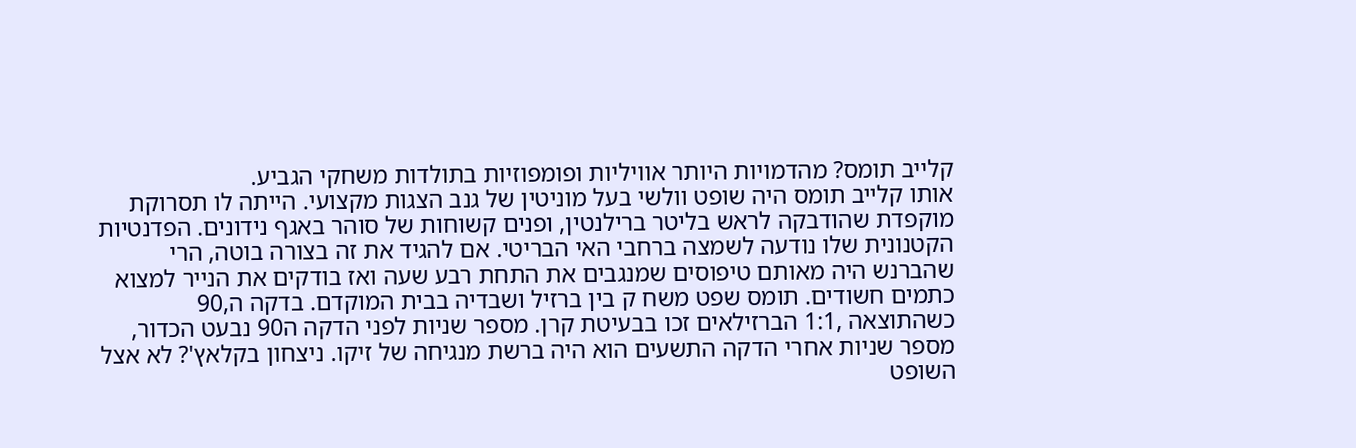קלייב תומס? מהדמויות היותר אוויליות ופומפוזיות בתולדות משחקי הגביע.
אותו קלייב תומס היה שופט וולשי בעל מוניטין של גנב הצגות מקצועי. הייתה לו תסרוקת מוקפדת שהודבקה לראש בליטר ברילנטין, ופנים קשוחות של סוהר באגף נידונים. הפדנטיות הקטנונית שלו נודעה לשמצה ברחבי האי הבריטי. אם להגיד את זה בצורה בוטה, הרי שהברנש היה מאותם טיפוסים שמנגבים את התחת רבע שעה ואז בודקים את הנייר למצוא כתמים חשודים. תומס שפט משח ק בין ברזיל ושבדיה בבית המוקדם. בדקה ה,90 כשהתוצאה ,1:1 הברזילאים זכו בבעיטת קרן. מספר שניות לפני הדקה ה90 נבעט הכדור, מספר שניות אחרי הדקה התשעים הוא היה ברשת מנגיחה של זיקו. ניצחון בקלאץ'? לא אצל השופט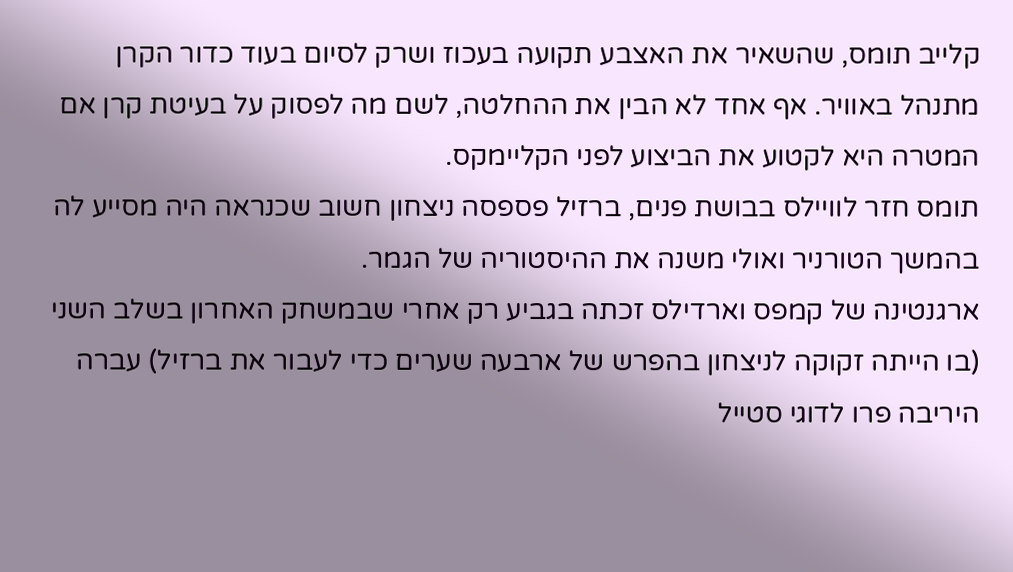קלייב תומס, שהשאיר את האצבע תקועה בעכוז ושרק לסיום בעוד כדור הקרן מתנהל באוויר. אף אחד לא הבין את ההחלטה, לשם מה לפסוק על בעיטת קרן אם המטרה היא לקטוע את הביצוע לפני הקליימקס.
תומס חזר לוויילס בבושת פנים, ברזיל פספסה ניצחון חשוב שכנראה היה מסייע לה בהמשך הטורניר ואולי משנה את ההיסטוריה של הגמר.
ארגנטינה של קמפס וארדילס זכתה בגביע רק אחרי שבמשחק האחרון בשלב השני (בו הייתה זקוקה לניצחון בהפרש של ארבעה שערים כדי לעבור את ברזיל) עברה היריבה פרו לדוגי סטייל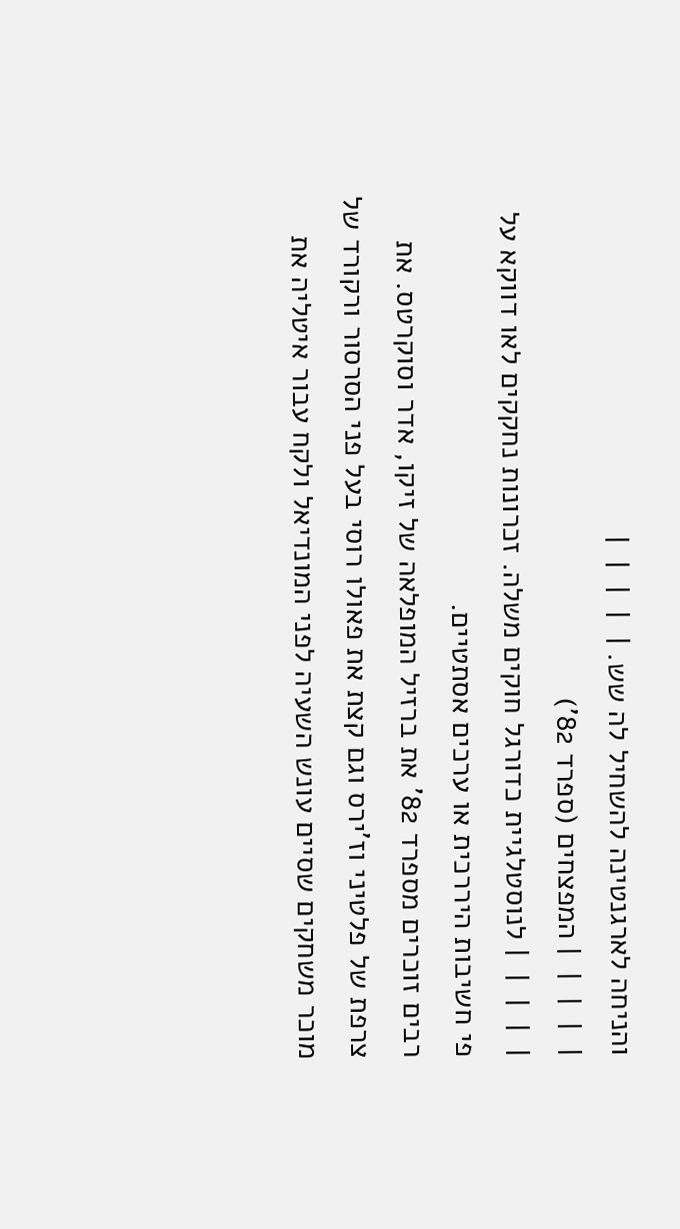והניחה לארגנטינה להשחיל לה שש. |  |  |  |  |
|  |  |  |  | המפצחים (ספרד 82')
|  |  |  |  | לנוסטלגיית כדורגל חוקים משלה. זכרונות נחקקים לאו דווקא על פי חשיבות היררכית או ערכים אסתטיים.
רבים זוכרים מספרד 82' את ברזיל המופלאה של זיקו, אדר וסוקרטס. את צרפת של פלטיני וז'ירס וגם קצת את פאולו רוסי בעל פני הסרסור ורקורד של מוכר משחקים שסיים עונש השעיה לפני המונדיאל ולקח עבור איטליה את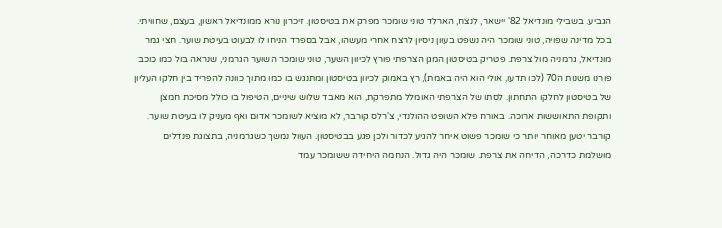הגביע. בשבילי מונדיאל 82' יישאר, לנצח, הארלד טוני שומכר מפרק את בטיסטון. זיכרון נורא ממונדיאל ראשון, בעצם, שחוויתי.
בכל מדינה שפויה, טוני שומכר היה נשפט בעוון ניסיון לרצח אחרי מעשהו, אבל בספרד הניחו לו לבעוט בעיטת שוער. חצי גמר מונדיאל, גרמניה מול צרפת. פטריק בטיסטון המגן הצרפתי פורץ לכיוון השער, טוני שומכר השוער הגרמני, שנראה בול כמו כוכב פורנו משנות ה70 (לכו תדעו, אולי הוא היה באמת), רץ באמוק לכיוון בטיסטון ומתנגש בו כמו מתוך כוונה להפריד בין חלקו העליון של בטיסטון לחלקו התחתון. לסתו של הצרפתי האומלל מתפרקת, הוא מאבד שלוש שיניים, הטיפול בו כולל מסיכת חמצן ותקופת התאוששות ארוכה. באורח פלא השופט ההולנדי, צ'רלס קורבר, לא מוציא לשומכר אדום ואף מעניק לו בעיטת שוער. קורבר יטען מאוחר יותר כי שומכר פשוט איחר להגיע לכדור ולכן פגע בבטיסטון. העוול נמשך כשגרמניה, בתצוגת פנדלים מושלמת כדרכה, הדיחה את צרפת. שומכר היה גדול. הנחמה היחידה ששומכר עמד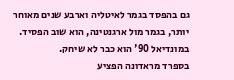גם בהפסד בגמר לאיטליה וארבע שנים מאוחר יותר, בגמר מול ארגנטינה, הוא שוב הפסיד. במונדיאל 90' הוא כבר לא שיחק.
בספרד מראדונה הפציע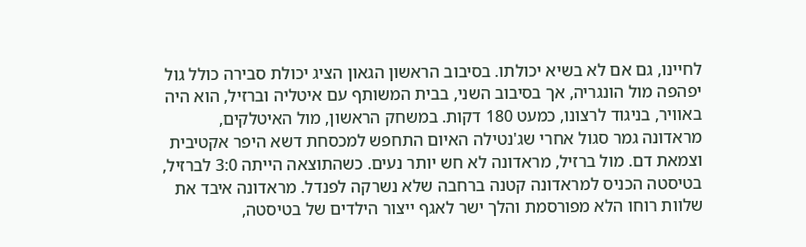לחיינו, גם אם לא בשיא יכולתו. בסיבוב הראשון הגאון הציג יכולת סבירה כולל גול יפהפה מול הונגריה, אך בסיבוב השני, בבית המשותף עם איטליה וברזיל, הוא היה באוויר, בניגוד לרצונו, כמעט 180 דקות. במשחק הראשון, מול האיטלקים, מראדונה גמר סגול אחרי שג'נטילה האיום התחפש למכסחת דשא היפר אקטיבית וצמאת דם. מול ברזיל, מראדונה לא חש יותר נעים. כשהתוצאה הייתה 3:0 לברזיל, בטיסטה הכניס למראדונה קטנה ברחבה שלא נשרקה לפנדל. מראדונה איבד את שלוות רוחו הלא מפורסמת והלך ישר לאגף ייצור הילדים של בטיסטה,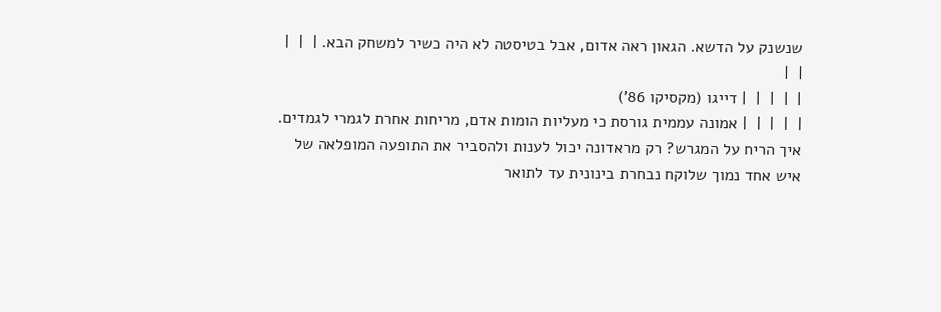שנשנק על הדשא. הגאון ראה אדום, אבל בטיסטה לא היה כשיר למשחק הבא. |  |  |  |  |
|  |  |  |  | דייגו (מקסיקו 86')
|  |  |  |  | אמונה עממית גורסת כי מעליות הומות אדם, מריחות אחרת לגמרי לגמדים. איך הריח על המגרש? רק מראדונה יכול לענות ולהסביר את התופעה המופלאה של איש אחד נמוך שלוקח נבחרת בינונית עד לתואר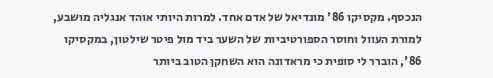הנכסף. מקסיקו 86' מונדיאל של אדם אחד. למרות היותי אוהד אנגליה מושבע, למורת העוול וחוסר הספורטיביות של השער ביד מול פיטר שילטון, במקסיקו 86', הוברר לי סופית כי מראדונה הוא השחקן הטוב ביותר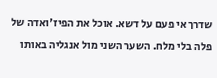שדרך אי פעם על דשא. אוכל את הפיז'ואדה של פלה בלי מלח. השער השני מול אנגליה באותו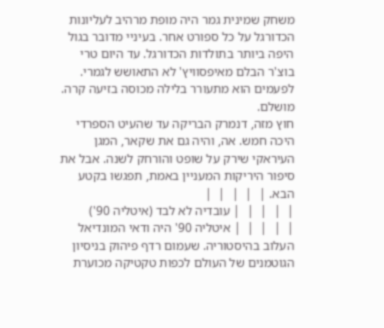משחק שמינית גמר היה מופת מרהיב לעליונות הכדורגל על כל ספורט אחר. בעיניי מדובר בגול היפה ביותר בתולדות הכדורגל. עד היום טרי בוצ'ר הבלם מאיפסוויץ' לא התאושש לגמרי. לפעמים הוא מתעורר בלילה מכוסה בזיעה קרה. מושלם.
חוץ מזה, דנמרק הבריקה עד שהעיט הספרדי היכה חמש. אה, והיה גם את שקאר, המגן העיראקי שירק על שופט והורחק לשנה. אבל את סיפור היריקות המעניין באמת, תפגשו בקטע הבא. |  |  |  |  |
|  |  |  |  | עובדיה לא לבד (איטליה 90')
|  |  |  |  | איטליה 90' היה ודאי המונדיאל העלוב בהיסטוריה. שעמום רדף פיהוק בניסיון הגוטמנים של העולם לכפות טקטיקה מכוערת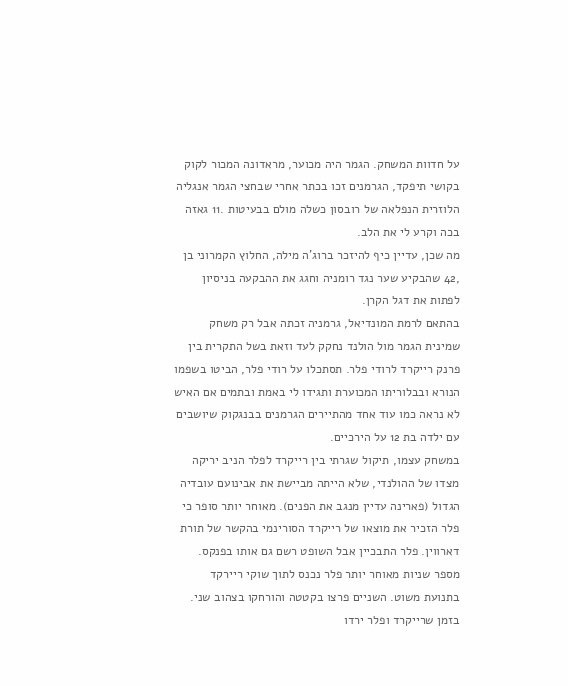על חדוות המשחק. הגמר היה מכוער, מראדונה המכור לקוק בקושי תיפקד, הגרמנים זכו בכתר אחרי שבחצי הגמר אנגליה הלוזרית הנפלאה של רובסון כשלה מולם בבעיטות .11 גאזה בכה וקרע לי את הלב.
מה שכן, עדיין כיף להיזכר ברוג'ה מילה, החלוץ הקמרוני בן ,42 שהבקיע שער נגד רומניה וחגג את ההבקעה בניסיון לפתות את דגל הקרן.
בהתאם לרמת המונדיאל, גרמניה זכתה אבל רק משחק שמינית הגמר מול הולנד נחקק לעד וזאת בשל התקרית בין פרנק רייקרד לרודי פלר. תסתכלו על רודי פלר, הביטו בשפמו הנורא ובבלוריתו המכוערת ותגידו לי באמת ובתמים אם האיש לא נראה כמו עוד אחד מהתיירים הגרמנים בבנגקוק שיושבים עם ילדה בת 12 על הירכיים.
במשחק עצמו, תיקול שגרתי בין רייקרד לפלר הניב יריקה מצדו של ההולנדי, שלא הייתה מביישת את אבינועם עובדיה הגדול (פארינה עדיין מנגב את הפנים). מאוחר יותר סופר כי פלר הזכיר את מוצאו של רייקרד הסורינמי בהקשר של תורת דארווין. פלר התבכיין אבל השופט רשם גם אותו בפנקס. מספר שניות מאוחר יותר פלר נכנס לתוך שוקי ריירקד בתנועת משוט. השניים פרצו בקטטה והורחקו בצהוב שני. בזמן שרייקרד ופלר ירדו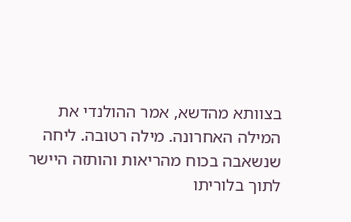בצוותא מהדשא, אמר ההולנדי את המילה האחרונה. מילה רטובה. ליחה שנשאבה בכוח מהריאות והותזה היישר לתוך בלוריתו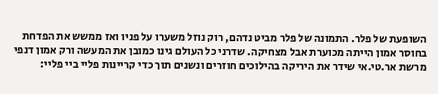השופעת של פלר. התמונה של פלר מביט נדהם, רוק נוזל משערו על פניו ואז ממשש את הפדחת בחוסר אמון הייתה מכוערת אבל מצחיקה. שדרני כל העולם גינו כמובן את המעשה ורק אמון דנפי מרשת אר.טי.אי שידר את היריקה בהילוכים חוזרים ונשנים תוך כדי קריינות פליי ביי פליי: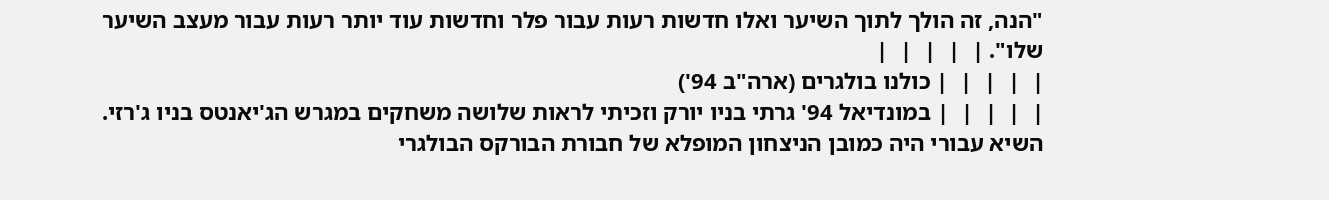"הנה, זה הולך לתוך השיער ואלו חדשות רעות עבור פלר וחדשות עוד יותר רעות עבור מעצב השיער שלו". |  |  |  |  |
|  |  |  |  | כולנו בולגרים (ארה"ב 94')
|  |  |  |  | במונדיאל 94' גרתי בניו יורק וזכיתי לראות שלושה משחקים במגרש הג'יאנטס בניו ג'רזי. השיא עבורי היה כמובן הניצחון המופלא של חבורת הבורקס הבולגרי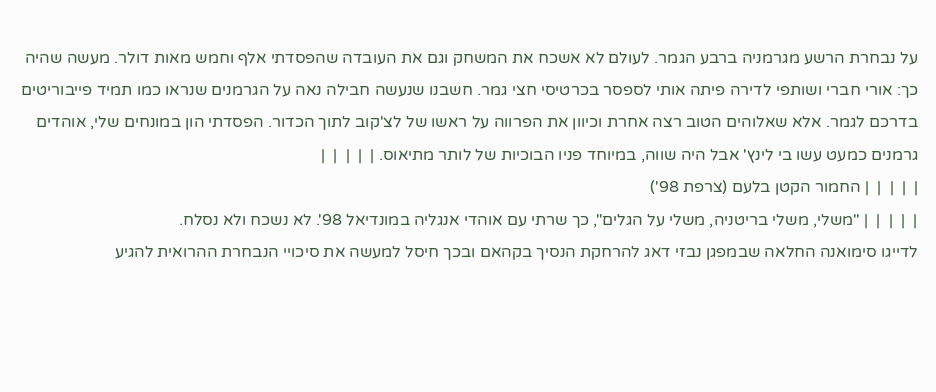על נבחרת הרשע מגרמניה ברבע הגמר. לעולם לא אשכח את המשחק וגם את העובדה שהפסדתי אלף וחמש מאות דולר. מעשה שהיה כך: אורי חברי ושותפי לדירה פיתה אותי לספסר בכרטיסי חצי גמר. חשבנו שנעשה חבילה נאה על הגרמנים שנראו כמו תמיד פייבוריטים בדרכם לגמר. אלא שאלוהים הטוב רצה אחרת וכיוון את הפרווה על ראשו של לצ'קוב לתוך הכדור. הפסדתי הון במונחים שלי, אוהדים גרמנים כמעט עשו בי לינץ' אבל היה שווה, במיוחד פניו הבוכיות של לותר מתיאוס. |  |  |  |  |
|  |  |  |  | החמור הקטן בלעם (צרפת 98')
|  |  |  |  | "משלי, משלי בריטניה, משלי על הגלים", כך שרתי עם אוהדי אנגליה במונדיאל 98'. לא נשכח ולא נסלח.
לדייגו סימואנה החלאה שבמפגן נבזי דאג להרחקת הנסיך בקהאם ובכך חיסל למעשה את סיכויי הנבחרת ההרואית להגיע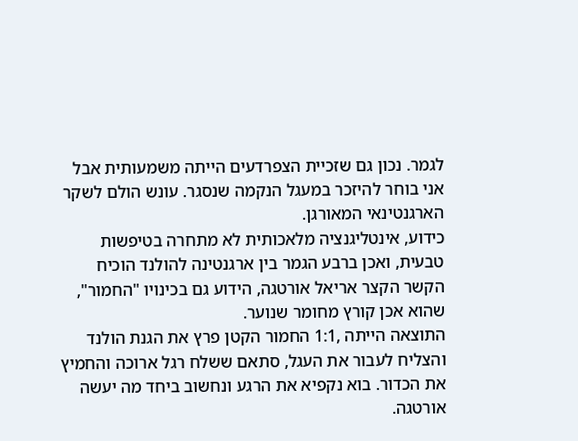לגמר. נכון גם שזכיית הצפרדעים הייתה משמעותית אבל אני בוחר להיזכר במעגל הנקמה שנסגר. עונש הולם לשקר הארגנטינאי המאורגן.
כידוע, אינטליגנציה מלאכותית לא מתחרה בטיפשות טבעית, ואכן ברבע הגמר בין ארגנטינה להולנד הוכיח הקשר הקצר אריאל אורטגה, הידוע גם בכינויו "החמור", שהוא אכן קורץ מחומר שנוער.
התוצאה הייתה ,1:1 החמור הקטן פרץ את הגנת הולנד והצליח לעבור את העגל, סתאם ששלח רגל ארוכה והחמיץ את הכדור. בוא נקפיא את הרגע ונחשוב ביחד מה יעשה אורטגה.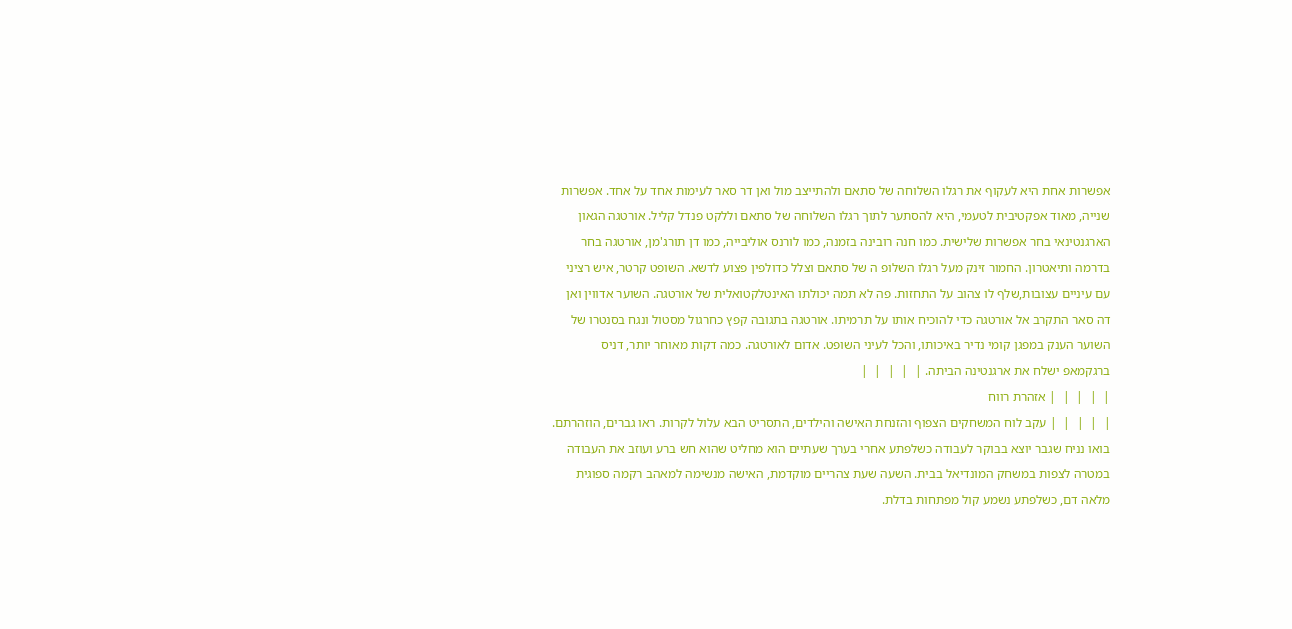אפשרות אחת היא לעקוף את רגלו השלוחה של סתאם ולהתייצב מול ואן דר סאר לעימות אחד על אחד. אפשרות שנייה, מאוד אפקטיבית לטעמי, היא להסתער לתוך רגלו השלוחה של סתאם וללקט פנדל קליל. אורטגה הגאון הארגנטינאי בחר אפשרות שלישית. כמו חנה רובינה בזמנה, כמו לורנס אוליבייה, כמו דן תורג'מן, אורטגה בחר בדרמה ותיאטרון. החמור זינק מעל רגלו השלופ ה של סתאם וצלל כדולפין פצוע לדשא. השופט קרטר, איש רציני עם עיניים עצובות,שלף לו צהוב על התחזות. פה לא תמה יכולתו האינטלקטואלית של אורטגה. השוער אדווין ואן דה סאר התקרב אל אורטגה כדי להוכיח אותו על תרמיתו. אורטגה בתגובה קפץ כחרגול מסטול ונגח בסנטרו של השוער הענק במפגן קומי נדיר באיכותו, והכל לעיני השופט. אדום לאורטגה. כמה דקות מאוחר יותר, דניס ברגקמאפ ישלח את ארגנטינה הביתה. |  |  |  |  |
|  |  |  |  | אזהרת רווח
|  |  |  |  | עקב לוח המשחקים הצפוף והזנחת האישה והילדים, התסריט הבא עלול לקרות. ראו גברים, הוזהרתם.
בואו נניח שגבר יוצא בבוקר לעבודה כשלפתע אחרי בערך שעתיים הוא מחליט שהוא חש ברע ועוזב את העבודה במטרה לצפות במשחק המונדיאל בבית. השעה שעת צהריים מוקדמת, האישה מנשימה למאהב רקמה ספוגית מלאה דם, כשלפתע נשמע קול מפתחות בדלת.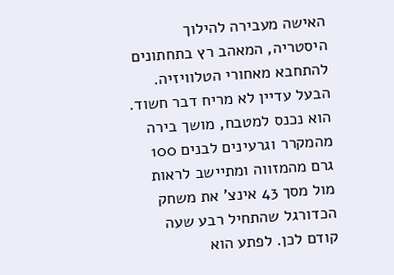האישה מעבירה להילוך היסטריה, המאהב רץ בתחתונים להתחבא מאחורי הטלוויזיה. הבעל עדיין לא מריח דבר חשוד. הוא נכנס למטבח, מושך בירה מהמקרר וגרעינים לבנים 100 גרם מהמזווה ומתיישב לראות מול מסך 43 אינצ' את משחק הכדורגל שהתחיל רבע שעה קודם לכן. לפתע הוא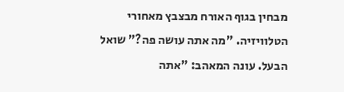מבחין בגוף האורח מבצבץ מאחורי הטלוויזיה. "מה אתה עושה פה?" שואל הבעל. עונה המאהב: "אתה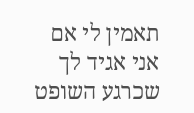תאמין לי אם אני אגיד לך שכרגע השופט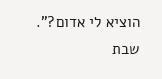הוציא לי אדום?". שבת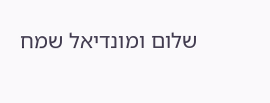שלום ומונדיאל שמח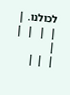לכולנו. |  |  |  |  |
|
|  | |